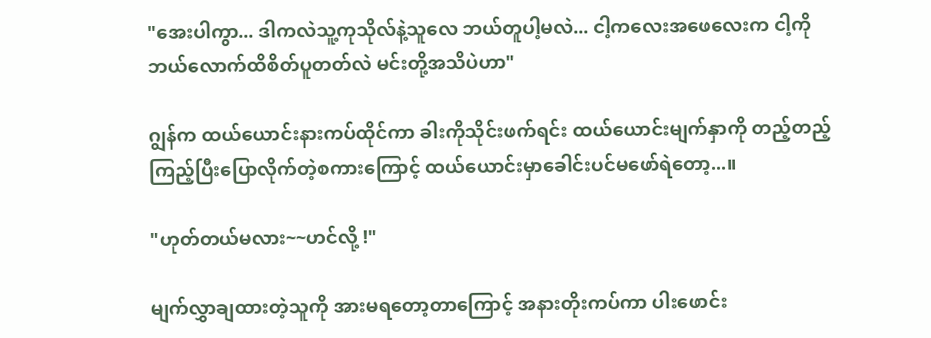"အေးပါကွာ... ဒါကလဲသူ့ကုသိုလ်နဲ့သူလေ ဘယ်တူပါ့မလဲ... ငါ့ကလေးအဖေလေးက ငါ့ကိုဘယ်လောက်ထိစိတ်ပူတတ်လဲ မင်းတို့အသိပဲဟာ"

ဂျွန်က ထယ်ယောင်းနားကပ်ထိုင်ကာ ခါးကိုသိုင်းဖက်ရင်း ထယ်ယောင်းမျက်နှာကို တည့်တည့်ကြည့်ပြီးပြောလိုက်တဲ့စကားကြောင့် ထယ်ယောင်းမှာခေါင်းပင်မဖော်ရဲတော့...။

"ဟုတ်တယ်မလား~~ဟင်လို့ !"

မျက်လွှာချထားတဲ့သူကို အားမရတော့တာကြောင့် အနားတိုးကပ်ကာ ပါးဖောင်း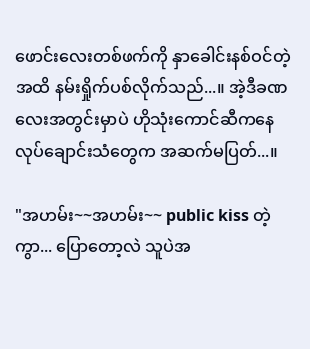ဖောင်းလေးတစ်ဖက်ကို နှာခေါင်းနစ်ဝင်တဲ့အထိ နမ်းရှိုက်ပစ်လိုက်သည်...။ အဲ့ဒီခဏလေးအတွင်းမှာပဲ ဟိုသုံးကောင်ဆီကနေ လုပ်ချောင်းသံတွေက အဆက်မပြတ်...။

"အဟမ်း~~အဟမ်း~~ public kiss တဲ့ကွာ... ပြောတော့လဲ သူပဲအ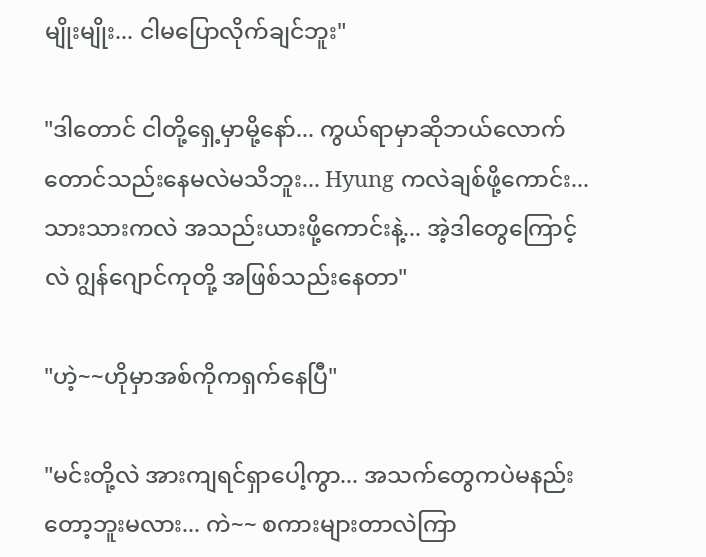မျိုးမျိုး... ငါမပြောလိုက်ချင်ဘူး"

"ဒါတောင် ငါတို့ရှေ့မှာမို့နော်... ကွယ်ရာမှာဆိုဘယ်လောက်တောင်သည်းနေမလဲမသိဘူး... Hyung ကလဲချစ်ဖို့ကောင်း... သားသားကလဲ အသည်းယားဖို့ကောင်းနဲ့... အဲ့ဒါတွေကြောင့်လဲ ဂျွန်ဂျောင်ကုတို့ အဖြစ်သည်းနေတာ"

"ဟဲ့~~ဟိုမှာအစ်ကိုကရှက်နေပြီ"

"မင်းတို့လဲ အားကျရင်ရှာပေါ့ကွာ... အသက်တွေကပဲမနည်းတော့ဘူးမလား... ကဲ~~ စကားများတာလဲကြာ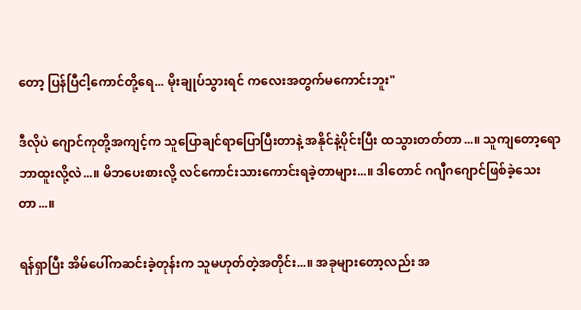တော့ ပြန်ပြီငါ့ကောင်တို့ရေ... မိုးချုပ်သွားရင် ကလေးအတွက်မကောင်းဘူး"

ဒီလိုပဲ ဂျောင်ကုတို့အကျင့်က သူပြောချင်ရာပြောပြီးတာနဲ့ အနိုင်နဲ့ပိုင်းပြီး ထသွားတတ်တာ...။ သူကျတော့ရော ဘာထူးလို့လဲ...။ မိဘပေးစားလို့ လင်ကောင်းသားကောင်းရခဲ့တာများ...။ ဒါတောင် ဂဂျီဂဂျောင်ဖြစ်ခဲ့သေးတာ...။

ရန်ရှာပြီး အိမ်ပေါ်ကဆင်းခဲ့တုန်းက သူမဟုတ်တဲ့အတိုင်း...။ အခုများတော့လည်း အ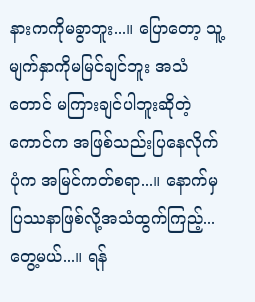နားကကိုမခွာဘူး...။ ပြောတော့ သူ့မျက်နှာကိုမမြင်ချင်ဘူး အသံတောင် မကြားချင်ပါဘူးဆိုတဲ့ကောင်က အဖြစ်သည်းပြနေလိုက်ပုံက အမြင်ကတ်စရာ...။ နောက်မှ ပြဿနာဖြစ်လို့အသံထွက်ကြည့်... တွေ့မယ်...။ ရန်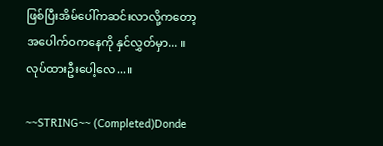ဖြစ်ပြီးအိမ်ပေါ်ကဆင်းလာလို့ကတော့ အပေါက်ဝကနေကို နှင်လွှတ်မှာ... ။ လုပ်ထားဦးပေါ့လေ...။

~~STRING~~ (Completed)Donde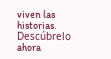viven las historias. Descúbrelo ahora